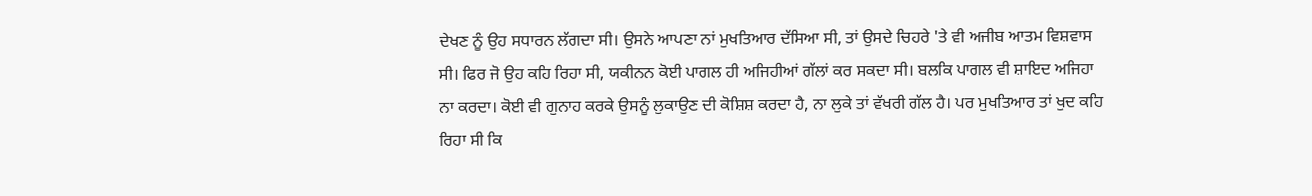ਦੇਖਣ ਨੂੰ ਉਹ ਸਧਾਰਨ ਲੱਗਦਾ ਸੀ। ਉਸਨੇ ਆਪਣਾ ਨਾਂ ਮੁਖਤਿਆਰ ਦੱਸਿਆ ਸੀ, ਤਾਂ ਉਸਦੇ ਚਿਹਰੇ 'ਤੇ ਵੀ ਅਜੀਬ ਆਤਮ ਵਿਸ਼ਵਾਸ ਸੀ। ਫਿਰ ਜੋ ਉਹ ਕਹਿ ਰਿਹਾ ਸੀ, ਯਕੀਨਨ ਕੋਈ ਪਾਗਲ ਹੀ ਅਜਿਹੀਆਂ ਗੱਲਾਂ ਕਰ ਸਕਦਾ ਸੀ। ਬਲਕਿ ਪਾਗਲ ਵੀ ਸ਼ਾਇਦ ਅਜਿਹਾ ਨਾ ਕਰਦਾ। ਕੋਈ ਵੀ ਗੁਨਾਹ ਕਰਕੇ ਉਸਨੂੰ ਲੁਕਾਉਣ ਦੀ ਕੋਸ਼ਿਸ਼ ਕਰਦਾ ਹੈ, ਨਾ ਲੁਕੇ ਤਾਂ ਵੱਖਰੀ ਗੱਲ ਹੈ। ਪਰ ਮੁਖਤਿਆਰ ਤਾਂ ਖੁਦ ਕਹਿ ਰਿਹਾ ਸੀ ਕਿ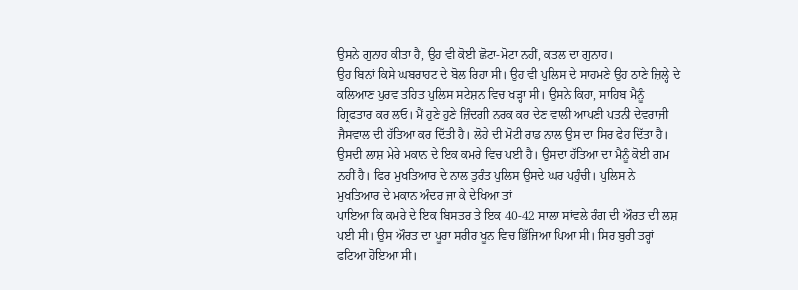ਉਸਨੇ ਗੁਨਾਹ ਕੀਤਾ ਹੈ, ਉਹ ਵੀ ਕੋਈ ਛੋਟਾ-ਮੋਟਾ ਨਹੀਂ, ਕਤਲ ਦਾ ਗੁਨਾਹ।
ਉਹ ਬਿਨਾਂ ਕਿਸੇ ਘਬਰਾਹਟ ਦੇ ਬੋਲ ਰਿਹਾ ਸੀ। ਉਹ ਵੀ ਪੁਲਿਸ ਦੇ ਸਾਹਮਣੇ ਉਹ ਠਾਣੇ ਜ਼ਿਲ੍ਹੇ ਦੇ ਕਲਿਆਣ ਪੁਰਵ ਤਹਿਤ ਪੁਲਿਸ ਸਟੇਸ਼ਨ ਵਿਚ ਖੜ੍ਹਾ ਸੀ। ਉਸਨੇ ਕਿਹਾ, ਸਾਹਿਬ ਮੈਨੂੰ ਗ੍ਰਿਫਤਾਰ ਕਰ ਲਓ। ਮੈਂ ਹੁਣੇ ਹੁਣੇ ਜ਼ਿੰਦਗੀ ਨਰਕ ਕਰ ਦੇਣ ਵਾਲੀ ਆਪਣੀ ਪਤਨੀ ਦੇਵਰਾਜੀ ਜੈਸਵਾਲ ਦੀ ਹੱਤਿਆ ਕਰ ਦਿੱਤੀ ਹੈ। ਲੋਹੇ ਦੀ ਮੋਟੀ ਰਾਡ ਨਾਲ ਉਸ ਦਾ ਸਿਰ ਫੇਹ ਦਿੱਤਾ ਹੈ। ਉਸਦੀ ਲਾਸ਼ ਮੇਰੇ ਮਕਾਨ ਦੇ ਇਕ ਕਮਰੇ ਵਿਚ ਪਈ ਹੈ। ਉਸਦਾ ਹੱਤਿਆ ਦਾ ਮੈਨੂੰ ਕੋਈ ਗਮ ਨਹੀਂ ਹੈ। ਫਿਰ ਮੁਖਤਿਆਰ ਦੇ ਨਾਲ ਤੁਰੰਤ ਪੁਲਿਸ ਉਸਦੇ ਘਰ ਪਹੁੰਚੀ। ਪੁਲਿਸ ਨੇ ਮੁਖਤਿਆਰ ਦੇ ਮਕਾਨ ਅੰਦਰ ਜਾ ਕੇ ਦੇਖਿਆ ਤਾਂ
ਪਾਇਆ ਕਿ ਕਮਰੇ ਦੇ ਇਕ ਬਿਸਤਰ ਤੇ ਇਕ 40-42 ਸਾਲਾ ਸਾਂਵਲੇ ਰੰਗ ਦੀ ਔਰਤ ਦੀ ਲਸ਼ ਪਈ ਸੀ। ਉਸ ਔਰਤ ਦਾ ਪੂਰਾ ਸਰੀਰ ਖੂਨ ਵਿਚ ਭਿੱਜਿਆ ਪਿਆ ਸੀ। ਸਿਰ ਬੁਰੀ ਤਰ੍ਹਾਂ ਫਟਿਆ ਹੋਇਆ ਸੀ।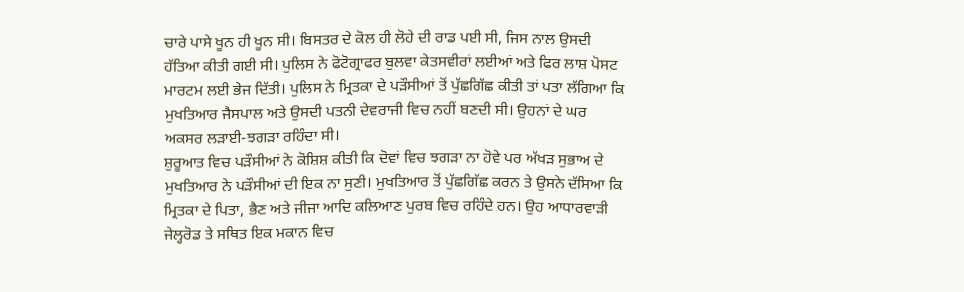ਚਾਰੇ ਪਾਸੇ ਖੂਨ ਹੀ ਖੂਨ ਸੀ। ਬਿਸਤਰ ਦੇ ਕੋਲ ਹੀ ਲੋਹੇ ਦੀ ਰਾਡ ਪਈ ਸੀ, ਜਿਸ ਨਾਲ ਉਸਦੀ ਹੱਤਿਆ ਕੀਤੀ ਗਈ ਸੀ। ਪੁਲਿਸ ਨੇ ਫੋਟੋਗ੍ਰਾਫਰ ਬੁਲਵਾ ਕੇਤਸਵੀਰਾਂ ਲਈਆਂ ਅਤੇ ਫਿਰ ਲਾਸ਼ ਪੋਸਟ ਮਾਰਟਮ ਲਈ ਭੇਜ ਦਿੱਤੀ। ਪੁਲਿਸ ਨੇ ਮ੍ਰਿਤਕਾ ਦੇ ਪੜੌਸੀਆਂ ਤੋਂ ਪੁੱਛਗਿੱਛ ਕੀਤੀ ਤਾਂ ਪਤਾ ਲੱਗਿਆ ਕਿ ਮੁਖਤਿਆਰ ਜੈਸਪਾਲ ਅਤੇ ਉਸਦੀ ਪਤਨੀ ਦੇਵਰਾਜੀ ਵਿਚ ਨਹੀਂ ਬਣਦੀ ਸੀ। ਉਹਨਾਂ ਦੇ ਘਰ ਅਕਸਰ ਲੜਾਈ-ਝਗੜਾ ਰਹਿੰਦਾ ਸੀ।
ਸ਼ੁਰੂਆਤ ਵਿਚ ਪੜੌਸੀਆਂ ਨੇ ਕੋਸ਼ਿਸ਼ ਕੀਤੀ ਕਿ ਦੋਵਾਂ ਵਿਚ ਝਗੜਾ ਨਾ ਹੋਵੇ ਪਰ ਅੱਖੜ ਸੁਭਾਅ ਦੇ ਮੁਖਤਿਆਰ ਨੇ ਪੜੌਸੀਆਂ ਦੀ ਇਕ ਨਾ ਸੁਣੀ। ਮੁਖਤਿਆਰ ਤੋਂ ਪੁੱਛਗਿੱਛ ਕਰਨ ਤੇ ਉਸਨੇ ਦੱਸਿਆ ਕਿ ਮ੍ਰਿਤਕਾ ਦੇ ਪਿਤਾ, ਭੈਣ ਅਤੇ ਜੀਜਾ ਆਦਿ ਕਲਿਆਣ ਪੁਰਬ ਵਿਚ ਰਹਿੰਦੇ ਹਨ। ਉਹ ਆਧਾਰਵਾੜੀ ਜੇਲ੍ਹਰੋਡ ਤੇ ਸਥਿਤ ਇਕ ਮਕਾਨ ਵਿਚ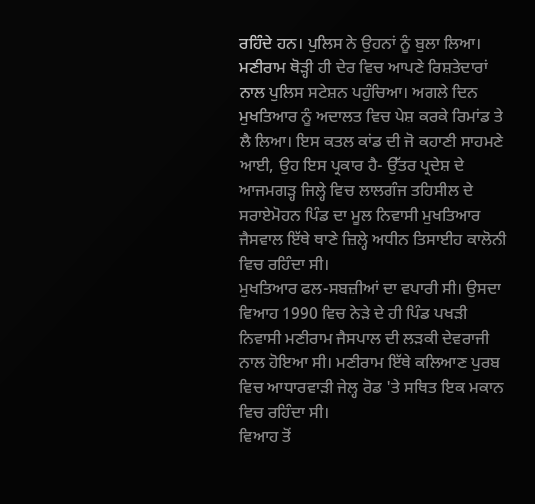ਰਹਿੰਦੇ ਹਨ। ਪੁਲਿਸ ਨੇ ਉਹਨਾਂ ਨੂੰ ਬੁਲਾ ਲਿਆ। ਮਣੀਰਾਮ ਥੋੜ੍ਹੀ ਹੀ ਦੇਰ ਵਿਚ ਆਪਣੇ ਰਿਸ਼ਤੇਦਾਰਾਂ ਨਾਲ ਪੁਲਿਸ ਸਟੇਸ਼ਨ ਪਹੁੰਚਿਆ। ਅਗਲੇ ਦਿਨ ਮੁਖਤਿਆਰ ਨੂੰ ਅਦਾਲਤ ਵਿਚ ਪੇਸ਼ ਕਰਕੇ ਰਿਮਾਂਡ ਤੇ ਲੈ ਲਿਆ। ਇਸ ਕਤਲ ਕਾਂਡ ਦੀ ਜੋ ਕਹਾਣੀ ਸਾਹਮਣੇ ਆਈ, ਉਹ ਇਸ ਪ੍ਰਕਾਰ ਹੈ- ਉੱਤਰ ਪ੍ਰਦੇਸ਼ ਦੇ ਆਜਮਗੜ੍ਹ ਜਿਲ੍ਹੇ ਵਿਚ ਲਾਲਗੰਜ ਤਹਿਸੀਲ ਦੇ ਸਰਾਏਮੋਹਨ ਪਿੰਡ ਦਾ ਮੂਲ ਨਿਵਾਸੀ ਮੁਖਤਿਆਰ ਜੈਸਵਾਲ ਇੱਥੇ ਥਾਣੇ ਜ਼ਿਲ੍ਹੇ ਅਧੀਨ ਤਿਸਾਈਹ ਕਾਲੋਨੀ ਵਿਚ ਰਹਿੰਦਾ ਸੀ।
ਮੁਖਤਿਆਰ ਫਲ-ਸਬਜ਼ੀਆਂ ਦਾ ਵਪਾਰੀ ਸੀ। ਉਸਦਾ ਵਿਆਹ 1990 ਵਿਚ ਨੇੜੇ ਦੇ ਹੀ ਪਿੰਡ ਪਖੜੀ ਨਿਵਾਸੀ ਮਣੀਰਾਮ ਜੈਸਪਾਲ ਦੀ ਲੜਕੀ ਦੇਵਰਾਜੀ ਨਾਲ ਹੋਇਆ ਸੀ। ਮਣੀਰਾਮ ਇੱਥੇ ਕਲਿਆਣ ਪੁਰਬ ਵਿਚ ਆਧਾਰਵਾੜੀ ਜੇਲ੍ਹ ਰੋਡ 'ਤੇ ਸਥਿਤ ਇਕ ਮਕਾਨ ਵਿਚ ਰਹਿੰਦਾ ਸੀ।
ਵਿਆਹ ਤੋਂ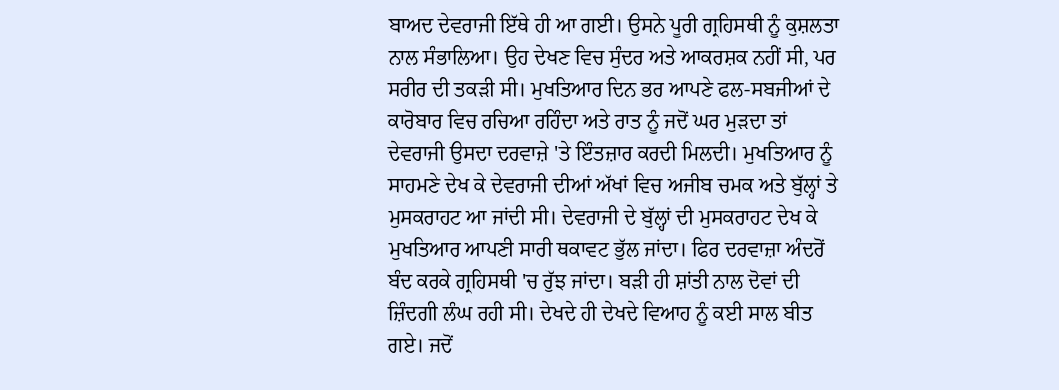ਬਾਅਦ ਦੇਵਰਾਜੀ ਇੱਥੇ ਹੀ ਆ ਗਈ। ਉਸਨੇ ਪੂਰੀ ਗ੍ਰਹਿਸਥੀ ਨੂੰ ਕੁਸ਼ਲਤਾ ਨਾਲ ਸੰਭਾਲਿਆ। ਉਹ ਦੇਖਣ ਵਿਚ ਸੁੰਦਰ ਅਤੇ ਆਕਰਸ਼ਕ ਨਹੀਂ ਸੀ, ਪਰ ਸਰੀਰ ਦੀ ਤਕੜੀ ਸੀ। ਮੁਖਤਿਆਰ ਦਿਨ ਭਰ ਆਪਣੇ ਫਲ-ਸਬਜੀਆਂ ਦੇ ਕਾਰੋਬਾਰ ਵਿਚ ਰਚਿਆ ਰਹਿੰਦਾ ਅਤੇ ਰਾਤ ਨੂੰ ਜਦੋਂ ਘਰ ਮੁੜਦਾ ਤਾਂ ਦੇਵਰਾਜੀ ਉਸਦਾ ਦਰਵਾਜ਼ੇ 'ਤੇ ਇੰਤਜ਼ਾਰ ਕਰਦੀ ਮਿਲਦੀ। ਮੁਖਤਿਆਰ ਨੂੰ ਸਾਹਮਣੇ ਦੇਖ ਕੇ ਦੇਵਰਾਜੀ ਦੀਆਂ ਅੱਖਾਂ ਵਿਚ ਅਜੀਬ ਚਮਕ ਅਤੇ ਬੁੱਲ੍ਹਾਂ ਤੇ ਮੁਸਕਰਾਹਟ ਆ ਜਾਂਦੀ ਸੀ। ਦੇਵਰਾਜੀ ਦੇ ਬੁੱਲ੍ਹਾਂ ਦੀ ਮੁਸਕਰਾਹਟ ਦੇਖ ਕੇ ਮੁਖਤਿਆਰ ਆਪਣੀ ਸਾਰੀ ਥਕਾਵਟ ਭੁੱਲ ਜਾਂਦਾ। ਫਿਰ ਦਰਵਾਜ਼ਾ ਅੰਦਰੋਂ ਬੰਦ ਕਰਕੇ ਗ੍ਰਹਿਸਥੀ 'ਚ ਰੁੱਝ ਜਾਂਦਾ। ਬੜੀ ਹੀ ਸ਼ਾਂਤੀ ਨਾਲ ਦੋਵਾਂ ਦੀ ਜ਼ਿੰਦਗੀ ਲੰਘ ਰਹੀ ਸੀ। ਦੇਖਦੇ ਹੀ ਦੇਖਦੇ ਵਿਆਹ ਨੂੰ ਕਈ ਸਾਲ ਬੀਤ ਗਏ। ਜਦੋਂ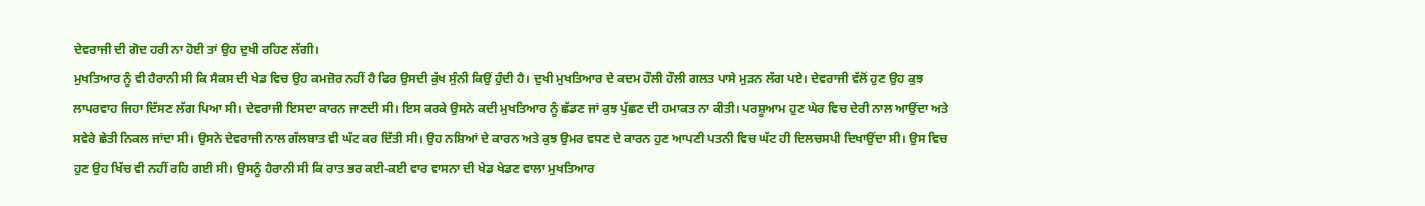ਦੇਵਰਾਜੀ ਦੀ ਗੋਦ ਹਰੀ ਨਾ ਹੋਈ ਤਾਂ ਉਹ ਦੁਖੀ ਰਹਿਣ ਲੱਗੀ।
ਮੁਖਤਿਆਰ ਨੂੰ ਵੀ ਹੈਰਾਨੀ ਸੀ ਕਿ ਸੈਕਸ ਦੀ ਖੇਡ ਵਿਚ ਉਹ ਕਮਜ਼ੋਰ ਨਹੀਂ ਹੈ ਫਿਰ ਉਸਦੀ ਕੁੱਖ ਸੁੰਨੀ ਕਿਉਂ ਹੁੰਦੀ ਹੈ। ਦੁਖੀ ਮੁਖਤਿਆਰ ਦੇ ਕਦਮ ਹੌਲੀ ਹੌਲੀ ਗਲਤ ਪਾਸੇ ਮੁੜਨ ਲੱਗ ਪਏ। ਦੇਵਰਾਜੀ ਵੱਲੋਂ ਹੁਣ ਉਹ ਕੁਝ ਲਾਪਰਵਾਹ ਜਿਹਾ ਦਿੱਸਣ ਲੱਗ ਪਿਆ ਸੀ। ਦੇਵਰਾਜੀ ਇਸਦਾ ਕਾਰਨ ਜਾਣਦੀ ਸੀ। ਇਸ ਕਰਕੇ ਉਸਨੇ ਕਦੀ ਮੁਖਤਿਆਰ ਨੂੰ ਛੱਡਣ ਜਾਂ ਕੁਝ ਪੁੱਛਣ ਦੀ ਹਮਾਕਤ ਨਾ ਕੀਤੀ। ਪਰਸ਼ੂਆਮ ਹੁਣ ਘੇਰ ਵਿਚ ਦੇਰੀ ਨਾਲ ਆਉਂਦਾ ਅਤੇ ਸਵੇਰੇ ਛੇਤੀ ਨਿਕਲ ਜਾਂਦਾ ਸੀ। ਉਸਨੇ ਦੇਵਰਾਜੀ ਨਾਲ ਗੱਲਬਾਤ ਵੀ ਘੱਟ ਕਰ ਦਿੱਤੀ ਸੀ। ਉਹ ਨਸ਼ਿਆਂ ਦੇ ਕਾਰਨ ਅਤੇ ਕੁਝ ਉਮਰ ਵਧਣ ਦੇ ਕਾਰਨ ਹੁਣ ਆਪਣੀ ਪਤਨੀ ਵਿਚ ਘੱਟ ਹੀ ਦਿਲਚਸਪੀ ਦਿਖਾਉਂਦਾ ਸੀ। ਉਸ ਵਿਚ ਹੁਣ ਉਹ ਖਿੱਚ ਵੀ ਨਹੀਂ ਰਹਿ ਗਈ ਸੀ। ਉਸਨੂੰ ਹੈਰਾਨੀ ਸੀ ਕਿ ਰਾਤ ਭਰ ਕਈ-ਕਈ ਵਾਰ ਵਾਸਨਾ ਦੀ ਖੇਡ ਖੇਡਣ ਵਾਲਾ ਮੁਖਤਿਆਰ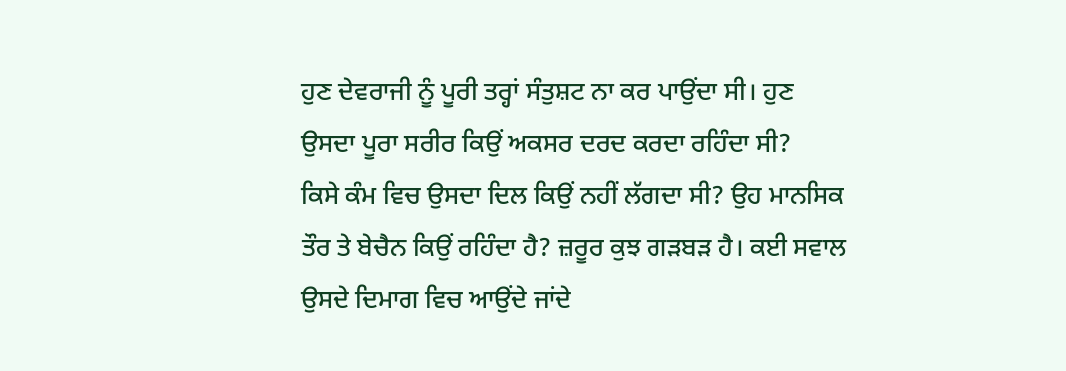ਹੁਣ ਦੇਵਰਾਜੀ ਨੂੰ ਪੂਰੀ ਤਰ੍ਹਾਂ ਸੰਤੁਸ਼ਟ ਨਾ ਕਰ ਪਾਉਂਦਾ ਸੀ। ਹੁਣ ਉਸਦਾ ਪੂਰਾ ਸਰੀਰ ਕਿਉਂ ਅਕਸਰ ਦਰਦ ਕਰਦਾ ਰਹਿੰਦਾ ਸੀ?
ਕਿਸੇ ਕੰਮ ਵਿਚ ਉਸਦਾ ਦਿਲ ਕਿਉਂ ਨਹੀਂ ਲੱਗਦਾ ਸੀ? ਉਹ ਮਾਨਸਿਕ ਤੌਰ ਤੇ ਬੇਚੈਨ ਕਿਉਂ ਰਹਿੰਦਾ ਹੈ? ਜ਼ਰੂਰ ਕੁਝ ਗੜਬੜ ਹੈ। ਕਈ ਸਵਾਲ ਉਸਦੇ ਦਿਮਾਗ ਵਿਚ ਆਉਂਦੇ ਜਾਂਦੇ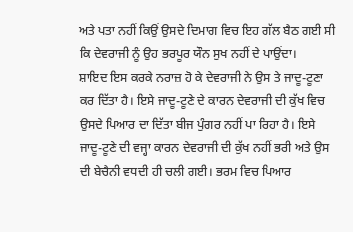ਅਤੇ ਪਤਾ ਨਹੀਂ ਕਿਉਂ ਉਸਦੇ ਦਿਮਾਗ ਵਿਚ ਇਹ ਗੱਲ ਬੈਠ ਗਈ ਸੀ ਕਿ ਦੇਵਰਾਜੀ ਨੂੰ ਉਹ ਭਰਪੂਰ ਯੌਨ ਸੁਖ ਨਹੀਂ ਦੇ ਪਾਉਂਦਾ।
ਸ਼ਾਇਦ ਇਸ ਕਰਕੇ ਨਰਾਜ਼ ਹੋ ਕੇ ਦੇਵਰਾਜੀ ਨੇ ਉਸ ਤੇ ਜਾਦੂ-ਟੂਣਾ ਕਰ ਦਿੱਤਾ ਹੈ। ਇਸੇ ਜਾਦੂ-ਟੂਣੇ ਦੇ ਕਾਰਨ ਦੇਵਰਾਜੀ ਦੀ ਕੁੱਖ ਵਿਚ ਉਸਦੇ ਪਿਆਰ ਦਾ ਦਿੱਤਾ ਬੀਜ ਪੁੰਗਰ ਨਹੀਂ ਪਾ ਰਿਹਾ ਹੈ। ਇਸੇ ਜਾਦੂ-ਟੂਣੇ ਦੀ ਵਜ੍ਹਾ ਕਾਰਨ ਦੇਵਰਾਜੀ ਦੀ ਕੁੱਖ ਨਹੀਂ ਭਰੀ ਅਤੇ ਉਸ ਦੀ ਬੇਚੈਨੀ ਵਧਦੀ ਹੀ ਚਲੀ ਗਈ। ਭਰਮ ਵਿਚ ਪਿਆਰ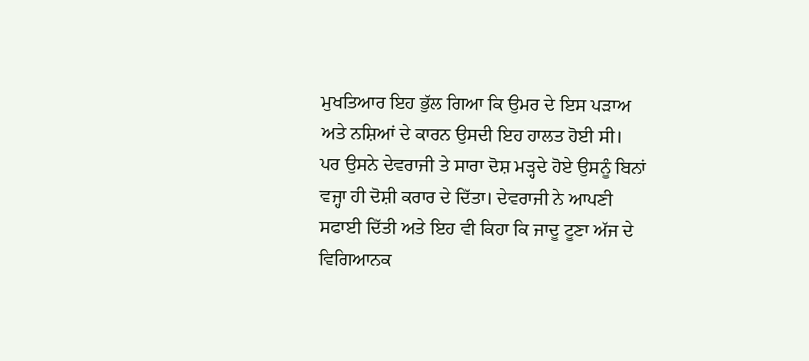ਮੁਖਤਿਆਰ ਇਹ ਭੁੱਲ ਗਿਆ ਕਿ ਉਮਰ ਦੇ ਇਸ ਪੜਾਅ ਅਤੇ ਨਸ਼ਿਆਂ ਦੇ ਕਾਰਨ ਉਸਦੀ ਇਹ ਹਾਲਤ ਹੋਈ ਸੀ।
ਪਰ ਉਸਨੇ ਦੇਵਰਾਜੀ ਤੇ ਸਾਰਾ ਦੋਸ਼ ਮੜ੍ਹਦੇ ਹੋਏ ਉਸਨੂੰ ਬਿਨਾਂ ਵਜ੍ਹਾ ਹੀ ਦੋਸ਼ੀ ਕਰਾਰ ਦੇ ਦਿੱਤਾ। ਦੇਵਰਾਜੀ ਨੇ ਆਪਣੀ ਸਫਾਈ ਦਿੱਤੀ ਅਤੇ ਇਹ ਵੀ ਕਿਹਾ ਕਿ ਜਾਦੂ ਟੂਣਾ ਅੱਜ ਦੇ ਵਿਗਿਆਨਕ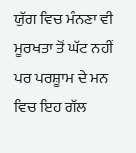ਯੁੱਗ ਵਿਚ ਮੰਨਣਾ ਵੀ ਮੂਰਖਤਾ ਤੋਂ ਘੱਟ ਨਹੀਂ ਪਰ ਪਰਸ਼ੂਾਮ ਦੇ ਮਨ ਵਿਚ ਇਹ ਗੱਲ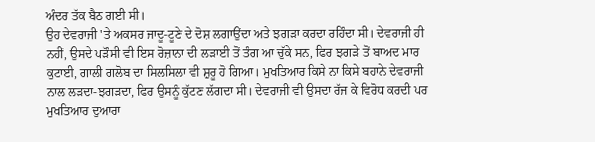ਅੰਦਰ ਤੱਕ ਬੈਠ ਗਈ ਸੀ।
ਉਹ ਦੇਵਰਾਜੀ 'ਤੇ ਅਕਸਰ ਜਾਦੂ-ਟੂਣੇ ਦੇ ਦੋਸ਼ ਲਗਾਉਂਦਾ ਅਤੇ ਝਗੜਾ ਕਰਦਾ ਰਹਿੰਦਾ ਸੀ। ਦੇਵਰਾਜੀ ਹੀ ਨਹੀਂ, ਉਸਦੇ ਪੜੌਸੀ ਵੀ ਇਸ ਰੋਜ਼ਾਨਾ ਦੀ ਲੜਾਈ ਤੋਂ ਤੰਗ ਆ ਚੁੱਕੇ ਸਨ, ਫਿਰ ਝਗੜੇ ਤੋਂ ਬਾਅਦ ਮਾਰ ਕੁਟਾਈ, ਗਾਲੀ ਗਲੋਬ ਦਾ ਸਿਲਸਿਲਾ ਵੀ ਸ਼ੁਰੂ ਹੋ ਗਿਆ। ਮੁਖਤਿਆਰ ਕਿਸੇ ਨਾ ਕਿਸੇ ਬਹਾਨੇ ਦੇਵਰਾਜੀ ਨਾਲ ਲੜਦਾ-ਝਗੜਦਾ, ਫਿਰ ਉਸਨੂੰ ਕੁੱਟਣ ਲੱਗਦਾ ਸੀ। ਦੇਵਰਾਜੀ ਵੀ ਉਸਦਾ ਰੱਜ ਕੇ ਵਿਰੋਧ ਕਰਦੀ ਪਰ ਮੁਖਤਿਆਰ ਦੁਆਰਾ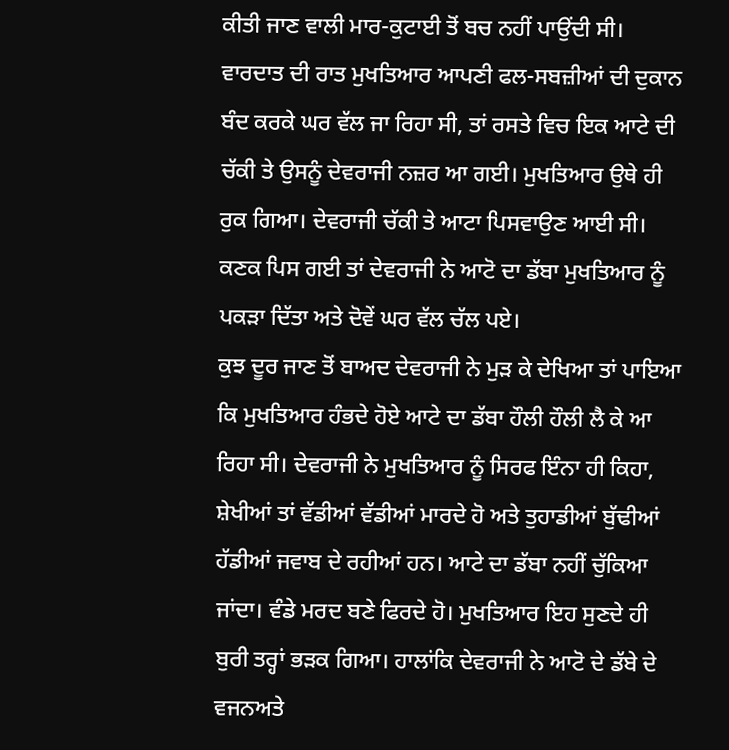ਕੀਤੀ ਜਾਣ ਵਾਲੀ ਮਾਰ-ਕੁਟਾਈ ਤੋਂ ਬਚ ਨਹੀਂ ਪਾਉਂਦੀ ਸੀ।
ਵਾਰਦਾਤ ਦੀ ਰਾਤ ਮੁਖਤਿਆਰ ਆਪਣੀ ਫਲ-ਸਬਜ਼ੀਆਂ ਦੀ ਦੁਕਾਨ ਬੰਦ ਕਰਕੇ ਘਰ ਵੱਲ ਜਾ ਰਿਹਾ ਸੀ, ਤਾਂ ਰਸਤੇ ਵਿਚ ਇਕ ਆਟੇ ਦੀ ਚੱਕੀ ਤੇ ਉਸਨੂੰ ਦੇਵਰਾਜੀ ਨਜ਼ਰ ਆ ਗਈ। ਮੁਖਤਿਆਰ ਉਥੇ ਹੀ ਰੁਕ ਗਿਆ। ਦੇਵਰਾਜੀ ਚੱਕੀ ਤੇ ਆਟਾ ਪਿਸਵਾਉਣ ਆਈ ਸੀ। ਕਣਕ ਪਿਸ ਗਈ ਤਾਂ ਦੇਵਰਾਜੀ ਨੇ ਆਟੋ ਦਾ ਡੱਬਾ ਮੁਖਤਿਆਰ ਨੂੰ ਪਕੜਾ ਦਿੱਤਾ ਅਤੇ ਦੋਵੇਂ ਘਰ ਵੱਲ ਚੱਲ ਪਏ।
ਕੁਝ ਦੂਰ ਜਾਣ ਤੋਂ ਬਾਅਦ ਦੇਵਰਾਜੀ ਨੇ ਮੁੜ ਕੇ ਦੇਖਿਆ ਤਾਂ ਪਾਇਆ ਕਿ ਮੁਖਤਿਆਰ ਹੰਭਦੇ ਹੋਏ ਆਟੇ ਦਾ ਡੱਬਾ ਹੌਲੀ ਹੌਲੀ ਲੈ ਕੇ ਆ ਰਿਹਾ ਸੀ। ਦੇਵਰਾਜੀ ਨੇ ਮੁਖਤਿਆਰ ਨੂੰ ਸਿਰਫ ਇੰਨਾ ਹੀ ਕਿਹਾ, ਸ਼ੇਖੀਆਂ ਤਾਂ ਵੱਡੀਆਂ ਵੱਡੀਆਂ ਮਾਰਦੇ ਹੋ ਅਤੇ ਤੁਹਾਡੀਆਂ ਬੁੱਢੀਆਂ ਹੱਡੀਆਂ ਜਵਾਬ ਦੇ ਰਹੀਆਂ ਹਨ। ਆਟੇ ਦਾ ਡੱਬਾ ਨਹੀਂ ਚੁੱਕਿਆ ਜਾਂਦਾ। ਵੰਡੇ ਮਰਦ ਬਣੇ ਫਿਰਦੇ ਹੋ। ਮੁਖਤਿਆਰ ਇਹ ਸੁਣਦੇ ਹੀ ਬੁਰੀ ਤਰ੍ਹਾਂ ਭੜਕ ਗਿਆ। ਹਾਲਾਂਕਿ ਦੇਵਰਾਜੀ ਨੇ ਆਟੋ ਦੇ ਡੱਬੇ ਦੇ ਵਜਨਅਤੇ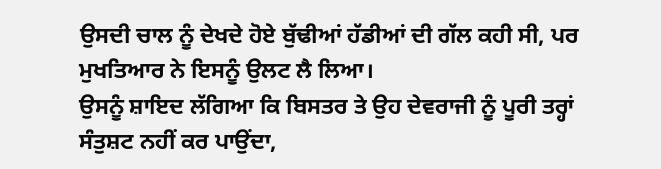ਉਸਦੀ ਚਾਲ ਨੂੰ ਦੇਖਦੇ ਹੋਏ ਬੁੱਢੀਆਂ ਹੱਡੀਆਂ ਦੀ ਗੱਲ ਕਹੀ ਸੀ, ਪਰ ਮੁਖਤਿਆਰ ਨੇ ਇਸਨੂੰ ਉਲਟ ਲੈ ਲਿਆ।
ਉਸਨੂੰ ਸ਼ਾਇਦ ਲੱਗਿਆ ਕਿ ਬਿਸਤਰ ਤੇ ਉਹ ਦੇਵਰਾਜੀ ਨੂੰ ਪੂਰੀ ਤਰ੍ਹਾਂ ਸੰਤੁਸ਼ਟ ਨਹੀਂ ਕਰ ਪਾਉਂਦਾ,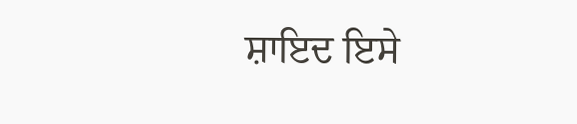ਸ਼ਾਇਦ ਇਸੇ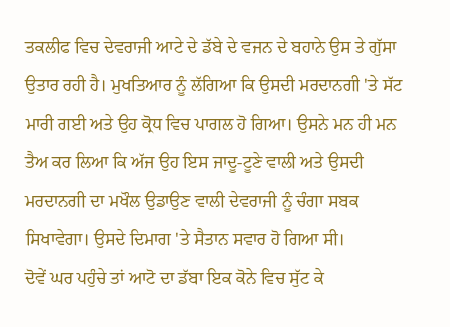ਤਕਲੀਫ ਵਿਚ ਦੇਵਰਾਜੀ ਆਟੇ ਦੇ ਡੱਬੇ ਦੇ ਵਜਨ ਦੇ ਬਹਾਨੇ ਉਸ ਤੇ ਗੁੱਸਾ ਉਤਾਰ ਰਹੀ ਹੈ। ਮੁਖਤਿਆਰ ਨੂੰ ਲੱਗਿਆ ਕਿ ਉਸਦੀ ਮਰਦਾਨਗੀ 'ਤੇ ਸੱਟ ਮਾਰੀ ਗਈ ਅਤੇ ਉਹ ਕ੍ਰੋਧ ਵਿਚ ਪਾਗਲ ਹੋ ਗਿਆ। ਉਸਨੇ ਮਨ ਹੀ ਮਨ ਤੈਅ ਕਰ ਲਿਆ ਕਿ ਅੱਜ ਉਹ ਇਸ ਜਾਦੂ-ਟੂਣੇ ਵਾਲੀ ਅਤੇ ਉਸਦੀ ਮਰਦਾਨਗੀ ਦਾ ਮਖੌਲ ਉਡਾਉਣ ਵਾਲੀ ਦੇਵਰਾਜੀ ਨੂੰ ਚੰਗਾ ਸਬਕ ਸਿਖਾਵੇਗਾ। ਉਸਦੇ ਦਿਮਾਗ 'ਤੇ ਸੈਤਾਨ ਸਵਾਰ ਹੋ ਗਿਆ ਸੀ।
ਦੋਵੇਂ ਘਰ ਪਹੁੰਚੇ ਤਾਂ ਆਟੋ ਦਾ ਡੱਬਾ ਇਕ ਕੋਨੇ ਵਿਚ ਸੁੱਟ ਕੇ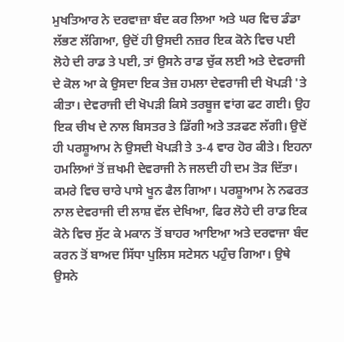ਮੁਖਤਿਆਰ ਨੇ ਦਰਵਾਜ਼ਾ ਬੰਦ ਕਰ ਲਿਆ ਅਤੇ ਘਰ ਵਿਚ ਡੰਡਾ ਲੱਭਣ ਲੱਗਿਆ, ਉਦੋਂ ਹੀ ਉਸਦੀ ਨਜ਼ਰ ਇਕ ਕੋਨੇ ਵਿਚ ਪਈ ਲੋਹੇ ਦੀ ਰਾਡ ਤੇ ਪਈ, ਤਾਂ ਉਸਨੇ ਰਾਡ ਚੁੱਕ ਲਈ ਅਤੇ ਦੇਵਰਾਜੀ ਦੇ ਕੋਲ ਆ ਕੇ ਉਸਦਾ ਇਕ ਤੇਜ਼ ਹਮਲਾ ਦੇਵਰਾਜੀ ਦੀ ਖੋਪੜੀ 'ਤੇ ਕੀਤਾ। ਦੇਵਰਾਜੀ ਦੀ ਖੋਪੜੀ ਕਿਸੇ ਤਰਬੂਜ ਵਾਂਗ ਫਟ ਗਈ। ਉਹ ਇਕ ਚੀਖ ਦੇ ਨਾਲ ਬਿਸਤਰ ਤੇ ਡਿੱਗੀ ਅਤੇ ਤੜਫਣ ਲੱਗੀ। ਉਦੋਂ ਹੀ ਪਰਸ਼ੂਆਮ ਨੇ ਉਸਦੀ ਖੋਪੜੀ ਤੇ 3-4 ਵਾਰ ਹੋਰ ਕੀਤੇ। ਇਹਨਾ ਹਮਲਿਆਂ ਤੋਂ ਜ਼ਖਮੀ ਦੇਵਰਾਜੀ ਨੇ ਜਲਦੀ ਹੀ ਦਮ ਤੋੜ ਦਿੱਤਾ। ਕਮਰੇ ਵਿਚ ਚਾਰੇ ਪਾਸੇ ਖੂਨ ਫੈਲ ਗਿਆ। ਪਰਸ਼ੂਆਮ ਨੇ ਨਫਰਤ ਨਾਲ ਦੇਵਰਾਜੀ ਦੀ ਲਾਸ਼ ਵੱਲ ਦੇਖਿਆ, ਫਿਰ ਲੋਹੇ ਦੀ ਰਾਡ ਇਕ ਕੋਨੇ ਵਿਚ ਸੁੱਟ ਕੇ ਮਕਾਨ ਤੋਂ ਬਾਹਰ ਆਇਆ ਅਤੇ ਦਰਵਾਜਾ ਬੰਦ ਕਰਨ ਤੋਂ ਬਾਅਦ ਸਿੱਧਾ ਪੁਲਿਸ ਸਟੇਸਨ ਪਹੁੰਚ ਗਿਆ। ਉਥੇ ਉਸਨੇ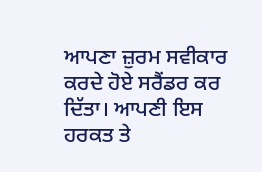ਆਪਣਾ ਜ਼ੁਰਮ ਸਵੀਕਾਰ ਕਰਦੇ ਹੋਏ ਸਰੈਂਡਰ ਕਰ ਦਿੱਤਾ। ਆਪਣੀ ਇਸ ਹਰਕਤ ਤੇ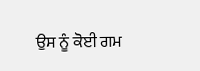ਉਸ ਨੂੰ ਕੋਈ ਗਮ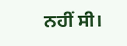ਨਹੀਂ ਸੀ।